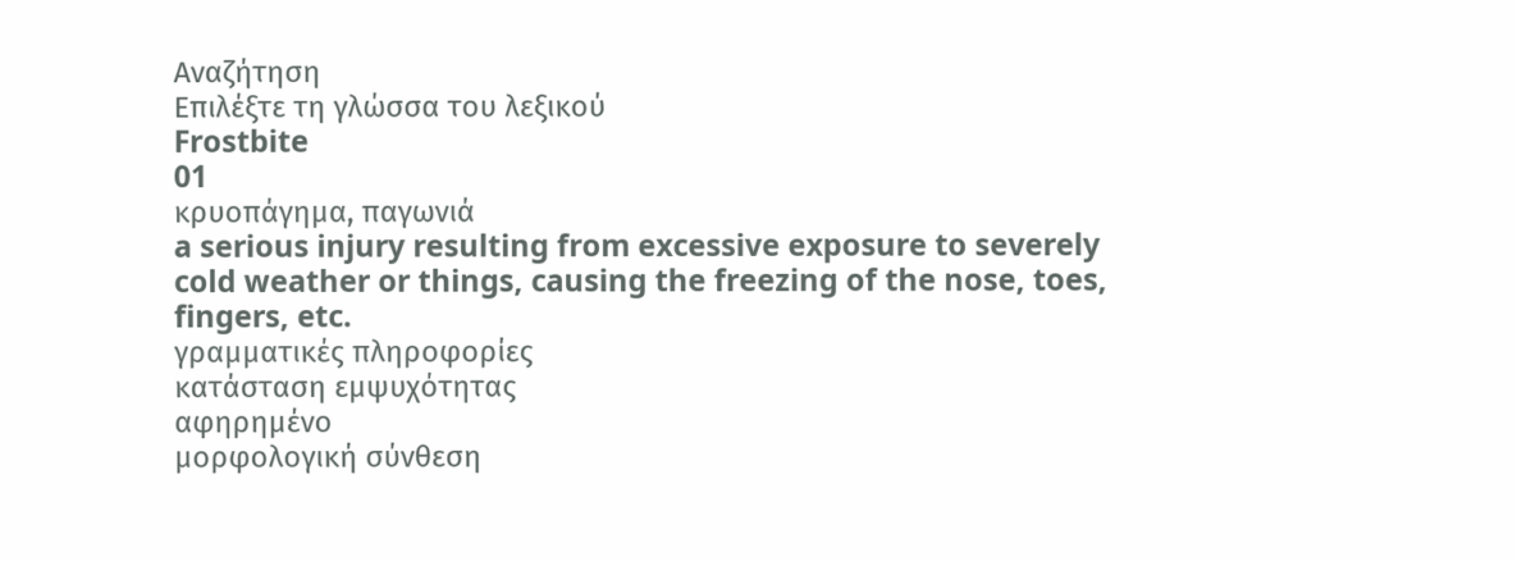Αναζήτηση
Επιλέξτε τη γλώσσα του λεξικού
Frostbite
01
κρυοπάγημα, παγωνιά
a serious injury resulting from excessive exposure to severely cold weather or things, causing the freezing of the nose, toes, fingers, etc.
γραμματικές πληροφορίες
κατάσταση εμψυχότητας
αφηρημένο
μορφολογική σύνθεση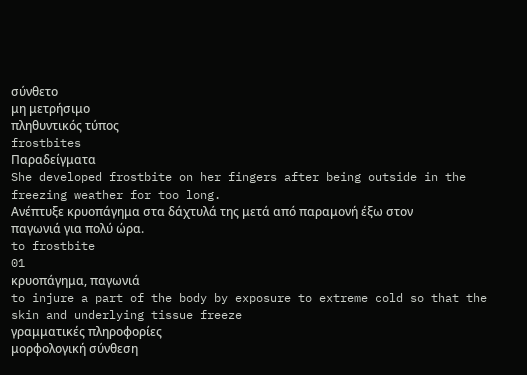σύνθετο
μη μετρήσιμο
πληθυντικός τύπος
frostbites
Παραδείγματα
She developed frostbite on her fingers after being outside in the freezing weather for too long.
Ανέπτυξε κρυοπάγημα στα δάχτυλά της μετά από παραμονή έξω στον παγωνιά για πολύ ώρα.
to frostbite
01
κρυοπάγημα, παγωνιά
to injure a part of the body by exposure to extreme cold so that the skin and underlying tissue freeze
γραμματικές πληροφορίες
μορφολογική σύνθεση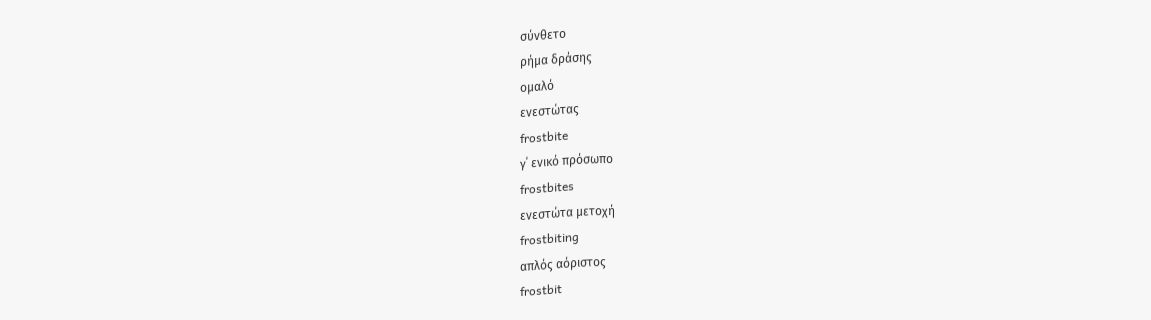σύνθετο
ρήμα δράσης
ομαλό
ενεστώτας
frostbite
γ΄ ενικό πρόσωπο
frostbites
ενεστώτα μετοχή
frostbiting
απλός αόριστος
frostbit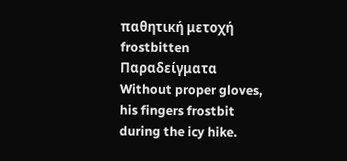παθητική μετοχή
frostbitten
Παραδείγματα
Without proper gloves, his fingers frostbit during the icy hike.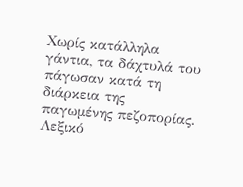Χωρίς κατάλληλα γάντια, τα δάχτυλά του πάγωσαν κατά τη διάρκεια της παγωμένης πεζοπορίας.
Λεξικό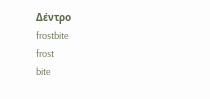Δέντρο
frostbite
frost
bite